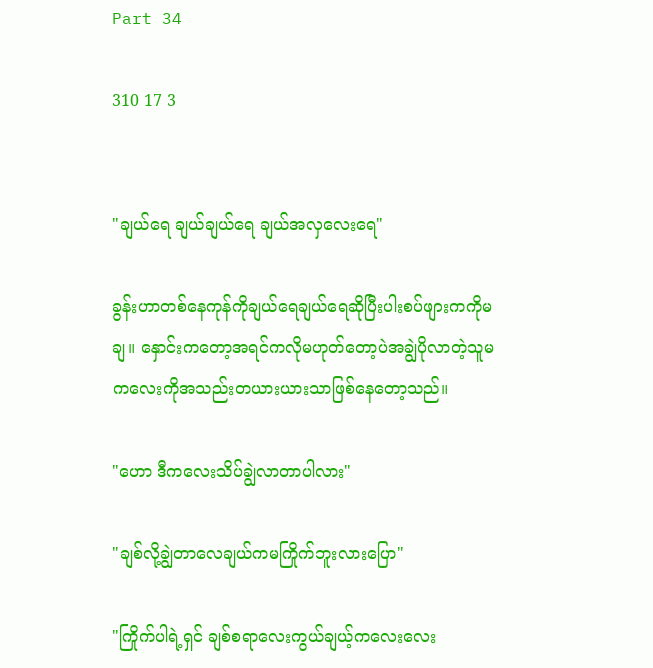Part 34

310 17 3


"ချယ်ရေ ချယ်ချယ်ရေ ချယ်အလှလေးရေ"

ခွန်းဟာတစ်နေကုန်ကိုချယ်ရေချယ်ရေဆိုပြီးပါးစပ်ဖျားကကိုမချ။ နှောင်းကတော့အရင်ကလိုမဟုတ်တော့ပဲအချွဲပိုလာတဲ့သူမကလေးကိုအသည်းတယားယားသာဖြစ်နေတော့သည်။

"ဟော ဒီကလေးသိပ်ချွဲ‌လာတာပါလား"

"ချစ်လို့ချွဲတာလေချယ်ကမကြိုက်ဘူးလားပြော"

"ကြိုက်ပါရဲ့ရှင် ချစ်စရာလေးကွယ်ချယ့်ကလေးလေး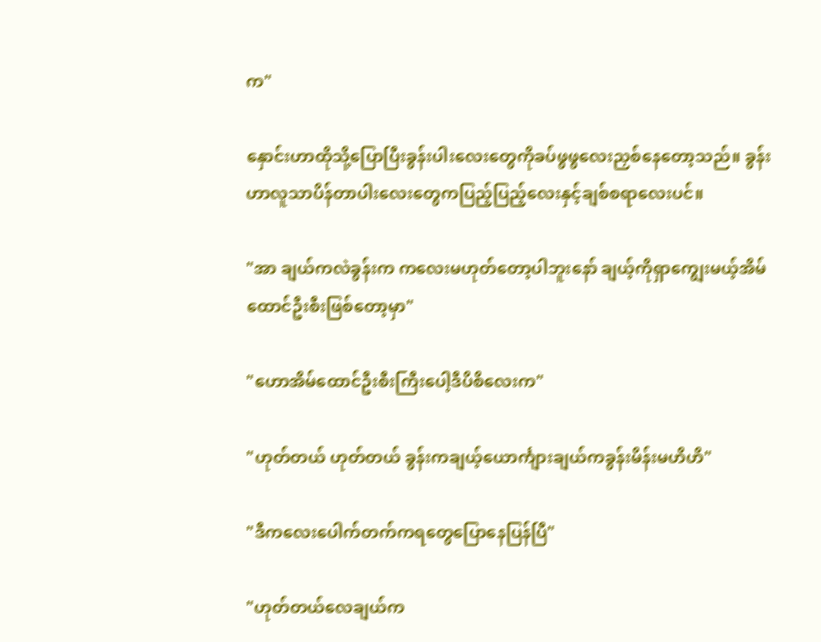က"

နှောင်းဟာထိုသို့ပြောပြီးခွန်းပါးလေးတွေကိုခပ်ဖွဖွလေးညှစ်နေတော့သည်။ ခွန်းဟာလူသာပိန်တာပါးလေးတွေကပြည့်ပြည့်လေးနှင့်ချစ်စရာလေးပင်။

"အာ ချယ်ကလဲခွန်းက ကလေးမဟုတ်တော့ပါဘူးနော် ချယ့်ကိုရှာကျွေးမယ့်အိမ်ထောင်ဦးစီးဖြစ်တော့မှာ"

"ဟောအိမ်ထောင်ဦးစီးကြီးပေါ့ဒီပိစိလေးက"

"ဟုတ်တယ် ဟုတ်တယ် ခွန်းကချယ့်ယောင်္ကျားချယ်ကခွန်းမိန်းမဟိဟိ"

"ဒီကလေးပေါက်တက်ကရတွေပြောနေပြန်ပြီ"

"ဟုတ်တယ်လေချယ်က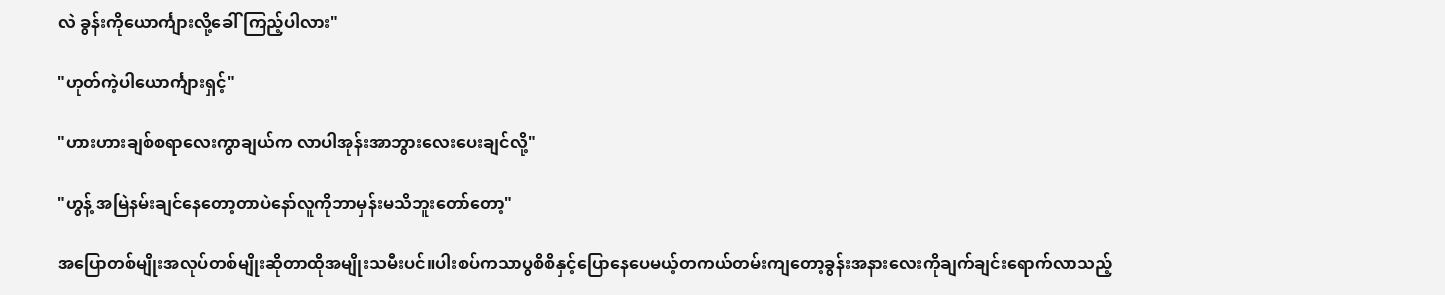လဲ ခွန်းကိုယောင်္ကျားလို့ခေါ်ကြည့်ပါလား"

"ဟုတ်ကဲ့ပါယောင်္ကျားရှင့်"

"ဟားဟားချစ်စရာလေးကွာချယ်က လာပါအုန်းအာဘွားလေးပေးချင်လို့"

"ဟွန့် အမြဲနမ်းချင်နေတော့တာပဲနော်လူကိုဘာမှန်းမသိဘူးတော်တော့"

အပြောတစ်မျိုးအလုပ်တစ်မျိုးဆိုတာထိုအမျိုးသမီးပင်။ပါးစပ်ကသာပွစိစိနှင့်ပြောနေပေမယ့်တကယ်တမ်းကျတော့ခွန်းအနားလေးကိုချက်ချင်းရောက်လာသည့်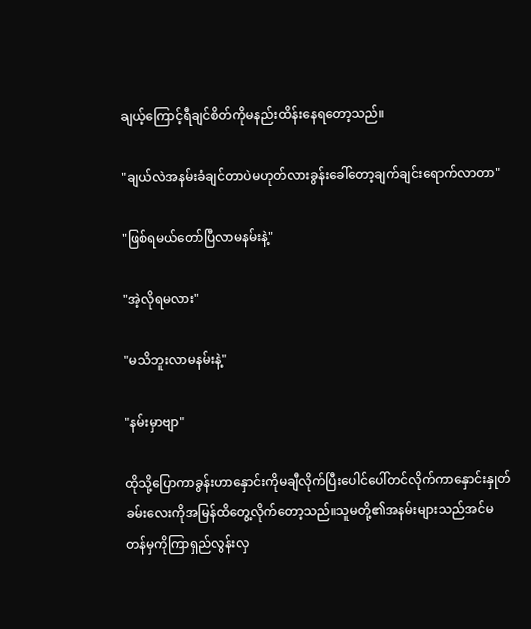ချယ့်‌ကြောင့်ရီချင်စိတ်ကိုမနည်းထိန်းနေရတော့သည်။

"ချယ်လဲအနမ်းခံချင်တာပဲမဟုတ်လားခွန်းခေါ်တော့ချက်ချင်းရောက်လာတာ"

"ဖြစ်ရမယ်တော်ပြီလာမနမ်းနဲ့"

"အဲ့လိုရမလား"

"မသိဘူးလာမနမ်းနဲ့"

"နမ်းမှာဗျာ"

ထိုသို့ပြောကာခွန်းဟာနှောင်းကိုမချီလိုက်ပြီးပေါင်ပေါ်တင်လိုက်ကာနှောင်းနှုတ်ခမ်းလေးကိုအမြန်ထိတွေ့လိုက်တော့သည်။သူမတို့၏အနမ်းများသည်အင်မတန်မှကိုကြာရှည်လွန်းလှ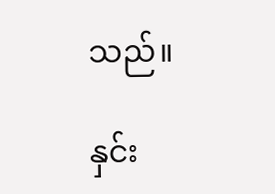သည်။

နှင်း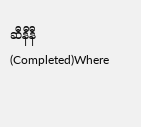ဆီနီနီ (Completed)Where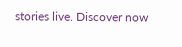stories live. Discover now